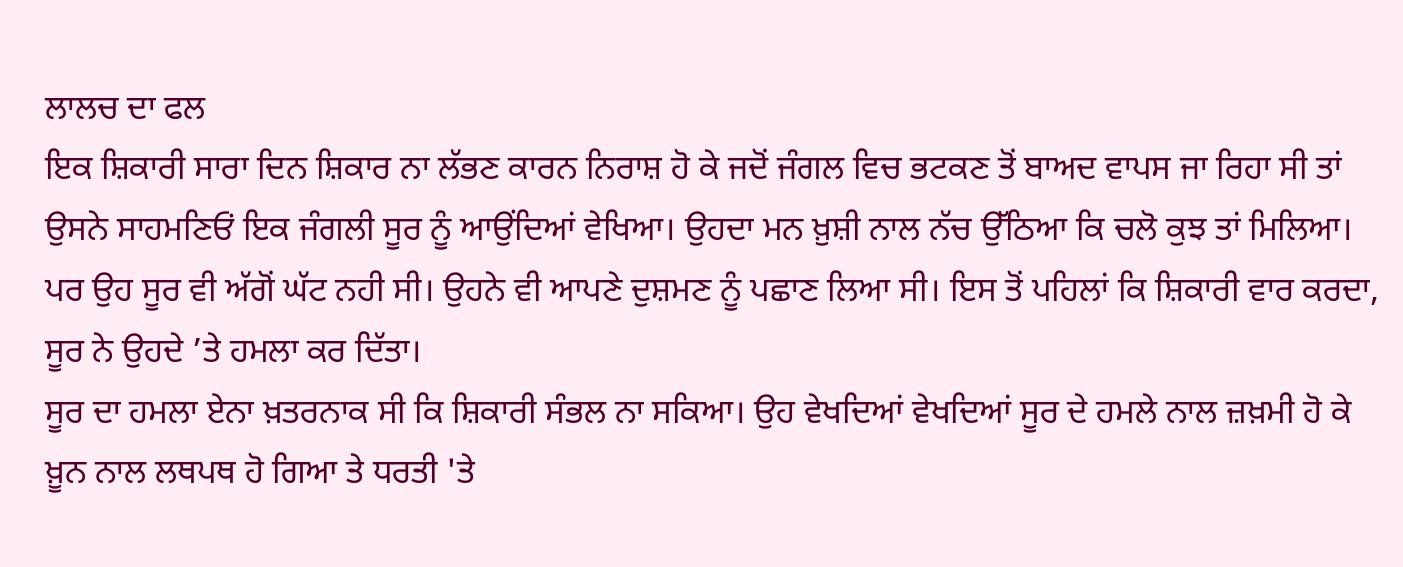ਲਾਲਚ ਦਾ ਫਲ
ਇਕ ਸ਼ਿਕਾਰੀ ਸਾਰਾ ਦਿਨ ਸ਼ਿਕਾਰ ਨਾ ਲੱਭਣ ਕਾਰਨ ਨਿਰਾਸ਼ ਹੋ ਕੇ ਜਦੋਂ ਜੰਗਲ ਵਿਚ ਭਟਕਣ ਤੋਂ ਬਾਅਦ ਵਾਪਸ ਜਾ ਰਿਹਾ ਸੀ ਤਾਂ ਉਸਨੇ ਸਾਹਮਣਿਓਂ ਇਕ ਜੰਗਲੀ ਸੂਰ ਨੂੰ ਆਉਂਦਿਆਂ ਵੇਖਿਆ। ਉਹਦਾ ਮਨ ਖ਼ੁਸ਼ੀ ਨਾਲ ਨੱਚ ਉੱਠਿਆ ਕਿ ਚਲੋ ਕੁਝ ਤਾਂ ਮਿਲਿਆ। ਪਰ ਉਹ ਸੂਰ ਵੀ ਅੱਗੋਂ ਘੱਟ ਨਹੀ ਸੀ। ਉਹਨੇ ਵੀ ਆਪਣੇ ਦੁਸ਼ਮਣ ਨੂੰ ਪਛਾਣ ਲਿਆ ਸੀ। ਇਸ ਤੋਂ ਪਹਿਲਾਂ ਕਿ ਸ਼ਿਕਾਰੀ ਵਾਰ ਕਰਦਾ, ਸੂਰ ਨੇ ਉਹਦੇ ’ਤੇ ਹਮਲਾ ਕਰ ਦਿੱਤਾ।
ਸੂਰ ਦਾ ਹਮਲਾ ਏਨਾ ਖ਼ਤਰਨਾਕ ਸੀ ਕਿ ਸ਼ਿਕਾਰੀ ਸੰਭਲ ਨਾ ਸਕਿਆ। ਉਹ ਵੇਖਦਿਆਂ ਵੇਖਦਿਆਂ ਸੂਰ ਦੇ ਹਮਲੇ ਨਾਲ ਜ਼ਖ਼ਮੀ ਹੋ ਕੇ ਖ਼ੂਨ ਨਾਲ ਲਥਪਥ ਹੋ ਗਿਆ ਤੇ ਧਰਤੀ 'ਤੇ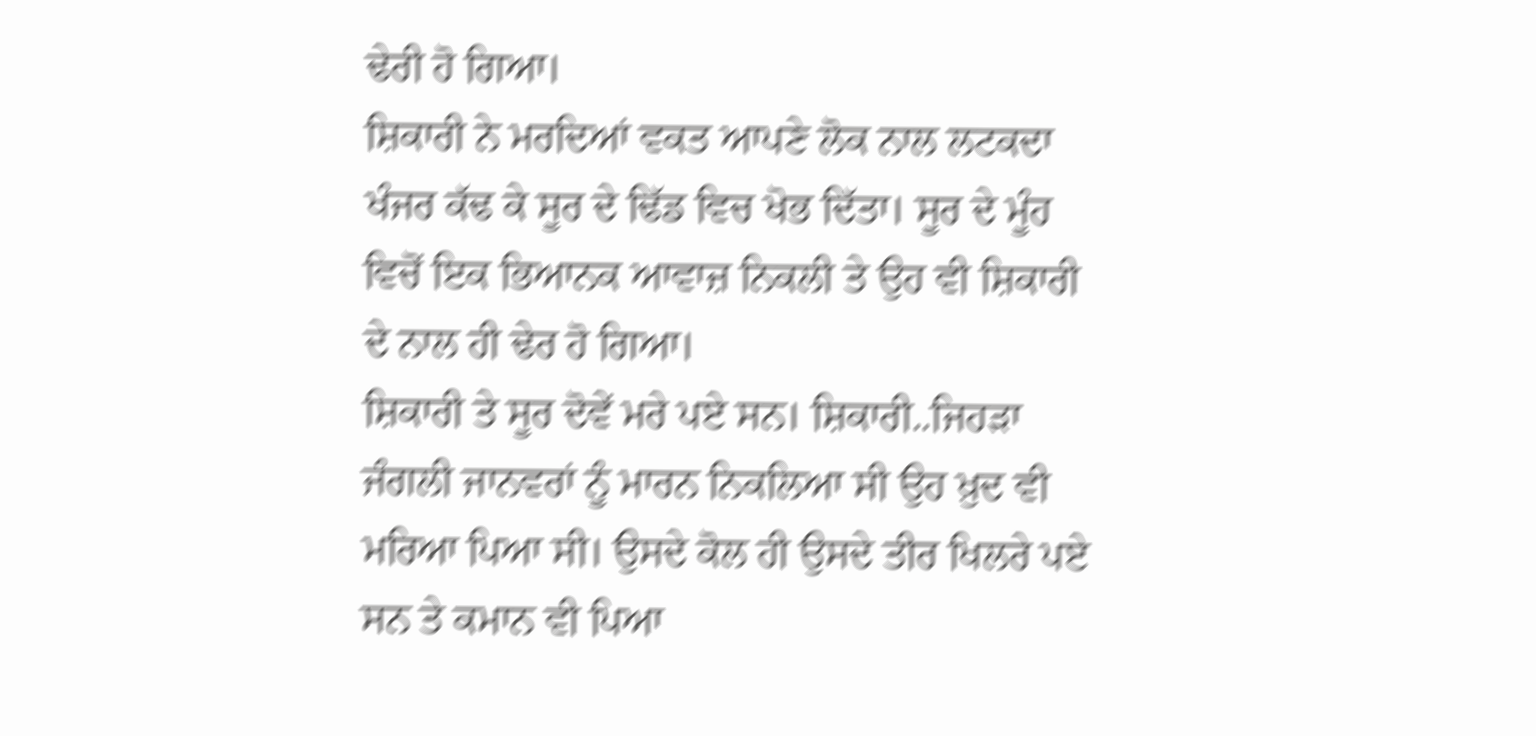ਢੇਰੀ ਹੋ ਗਿਆ।
ਸ਼ਿਕਾਰੀ ਨੇ ਮਰਦਿਆਂ ਵਕਤ ਆਪਣੇ ਲੋਕ ਨਾਲ ਲਟਕਦਾ ਖੰਜਰ ਕੱਢ ਕੇ ਸੂਰ ਦੇ ਢਿੱਡ ਵਿਚ ਖੋਭ ਦਿੱਤਾ। ਸੂਰ ਦੇ ਮੂੰਹ ਵਿਚੋਂ ਇਕ ਭਿਆਨਕ ਆਵਾਜ਼ ਨਿਕਲੀ ਤੇ ਉਹ ਵੀ ਸ਼ਿਕਾਰੀ ਦੇ ਨਾਲ ਹੀ ਢੇਰ ਹੋ ਗਿਆ।
ਸ਼ਿਕਾਰੀ ਤੇ ਸੂਰ ਦੋਵੇਂ ਮਰੇ ਪਏ ਸਨ। ਸ਼ਿਕਾਰੀ..ਜਿਹੜਾ ਜੰਗਲੀ ਜਾਨਵਰਾਂ ਨੂੰ ਮਾਰਨ ਨਿਕਲਿਆ ਸੀ ਉਹ ਖ਼ੁਦ ਵੀ ਮਰਿਆ ਪਿਆ ਸੀ। ਉਸਦੇ ਕੋਲ ਹੀ ਉਸਦੇ ਤੀਰ ਖਿਲਰੇ ਪਏ ਸਨ ਤੇ ਕਮਾਨ ਵੀ ਪਿਆ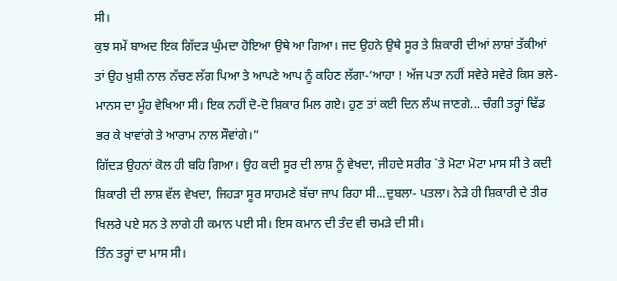ਸੀ।
ਕੁਝ ਸਮੇਂ ਬਾਅਦ ਇਕ ਗਿੱਦੜ ਘੁੰਮਦਾ ਹੋਇਆ ਉਥੇ ਆ ਗਿਆ। ਜਦ ਉਹਨੇ ਉਥੇ ਸੂਰ ਤੇ ਸ਼ਿਕਾਰੀ ਦੀਆਂ ਲਾਸ਼ਾਂ ਤੱਕੀਆਂ ਤਾਂ ਉਹ ਖ਼ੁਸ਼ੀ ਨਾਲ ਨੱਚਣ ਲੱਗ ਪਿਆ ਤੇ ਆਪਣੇ ਆਪ ਨੂੰ ਕਹਿਣ ਲੱਗਾ-‘ਆਹਾ ! ਅੱਜ ਪਤਾ ਨਹੀਂ ਸਵੇਰੇ ਸਵੇਰੇ ਕਿਸ ਭਲੇ-ਮਾਨਸ ਦਾ ਮੂੰਹ ਵੇਖਿਆ ਸੀ। ਇਕ ਨਹੀਂ ਦੋ-ਦੋ ਸ਼ਿਕਾਰ ਮਿਲ ਗਏ। ਹੁਣ ਤਾਂ ਕਈ ਦਿਨ ਲੰਘ ਜਾਣਗੇ... ਚੰਗੀ ਤਰ੍ਹਾਂ ਢਿੱਡ ਭਰ ਕੇ ਖਾਵਾਂਗੇ ਤੇ ਆਰਾਮ ਨਾਲ ਸੌਵਾਂਗੇ।”
ਗਿੱਦੜ ਉਹਨਾਂ ਕੋਲ ਹੀ ਬਹਿ ਗਿਆ। ਉਹ ਕਦੀ ਸੂਰ ਦੀ ਲਾਸ਼ ਨੂੰ ਵੇਖਦਾ, ਜੀਹਦੇ ਸਰੀਰ `ਤੇ ਮੋਟਾ ਮੋਟਾ ਮਾਸ ਸੀ ਤੇ ਕਦੀ ਸ਼ਿਕਾਰੀ ਦੀ ਲਾਸ਼ ਵੱਲ ਵੇਖਦਾ, ਜਿਹੜਾ ਸੂਰ ਸਾਹਮਣੇ ਬੱਚਾ ਜਾਪ ਰਿਹਾ ਸੀ...ਦੁਬਲਾ- ਪਤਲਾ। ਨੇੜੇ ਹੀ ਸ਼ਿਕਾਰੀ ਦੇ ਤੀਰ ਖਿਲਰੇ ਪਏ ਸਨ ਤੇ ਲਾਗੇ ਹੀ ਕਮਾਨ ਪਈ ਸੀ। ਇਸ ਕਮਾਨ ਦੀ ਤੰਦ ਵੀ ਚਮੜੇ ਦੀ ਸੀ।
ਤਿੰਨ ਤਰ੍ਹਾਂ ਦਾ ਮਾਸ ਸੀ।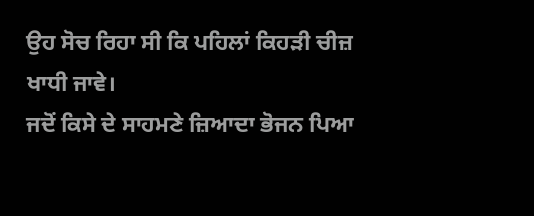ਉਹ ਸੋਚ ਰਿਹਾ ਸੀ ਕਿ ਪਹਿਲਾਂ ਕਿਹੜੀ ਚੀਜ਼ ਖਾਧੀ ਜਾਵੇ।
ਜਦੋਂ ਕਿਸੇ ਦੇ ਸਾਹਮਣੇ ਜ਼ਿਆਦਾ ਭੋਜਨ ਪਿਆ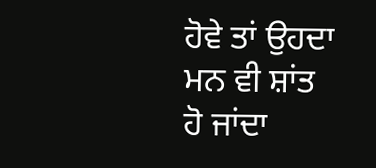ਹੋਵੇ ਤਾਂ ਉਹਦਾ ਮਨ ਵੀ ਸ਼ਾਂਤ ਹੋ ਜਾਂਦਾ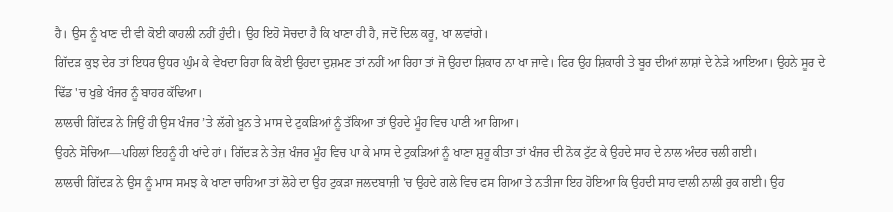ਹੈ। ਉਸ ਨੂੰ ਖਾਣ ਦੀ ਵੀ ਕੋਈ ਕਾਹਲੀ ਨਹੀਂ ਹੁੰਦੀ। ਉਹ ਇਹੋ ਸੋਚਦਾ ਹੈ ਕਿ ਖਾਣਾ ਹੀ ਹੈ, ਜਦੋਂ ਦਿਲ ਕਰੂ, ਖਾ ਲਵਾਂਗੇ।
ਗਿੱਦੜ ਕੁਝ ਦੇਰ ਤਾਂ ਇਧਰ ਉਧਰ ਘੁੰਮ ਕੇ ਵੇਖਦਾ ਰਿਹਾ ਕਿ ਕੋਈ ਉਹਦਾ ਦੁਸ਼ਮਣ ਤਾਂ ਨਹੀਂ ਆ ਰਿਹਾ ਤਾਂ ਜੋ ਉਹਦਾ ਸ਼ਿਕਾਰ ਨਾ ਖਾ ਜਾਵੇ। ਫਿਰ ਉਹ ਸ਼ਿਕਾਰੀ ਤੇ ਬੂਰ ਦੀਆਂ ਲਾਸ਼ਾਂ ਦੇ ਨੇੜੇ ਆਇਆ। ਉਹਨੇ ਸੂਰ ਦੇ ਢਿੱਡ 'ਚ ਖੁਭੇ ਖੰਜਰ ਨੂੰ ਬਾਹਰ ਕੱਢਿਆ।
ਲਾਲਚੀ ਗਿੱਦੜ ਨੇ ਜਿਉਂ ਹੀ ਉਸ ਖੰਜਰ ’ਤੇ ਲੱਗੇ ਖ਼ੂਨ ਤੇ ਮਾਸ ਦੇ ਟੁਕੜਿਆਂ ਨੂੰ ਤੱਕਿਆ ਤਾਂ ਉਹਦੇ ਮੂੰਹ ਵਿਚ ਪਾਣੀ ਆ ਗਿਆ।
ਉਹਨੇ ਸੋਚਿਆ—ਪਹਿਲਾਂ ਇਹਨੂੰ ਹੀ ਖਾਂਦੇ ਹਾਂ। ਗਿੱਦੜ ਨੇ ਤੇਜ਼ ਖੰਜਰ ਮੂੰਹ ਵਿਚ ਪਾ ਕੇ ਮਾਸ ਦੇ ਟੁਕੜਿਆਂ ਨੂੰ ਖਾਣਾ ਸ਼ੁਰੂ ਕੀਤਾ ਤਾਂ ਖੰਜਰ ਦੀ ਨੋਕ ਟੁੱਟ ਕੇ ਉਹਦੇ ਸਾਹ ਦੇ ਨਾਲ ਅੰਦਰ ਚਲੀ ਗਈ।
ਲਾਲਚੀ ਗਿੱਦੜ ਨੇ ਉਸ ਨੂੰ ਮਾਸ ਸਮਝ ਕੇ ਖਾਣਾ ਚਾਹਿਆ ਤਾਂ ਲੋਹੇ ਦਾ ਉਹ ਟੁਕੜਾ ਜਲਦਬਾਜ਼ੀ 'ਚ ਉਹਦੇ ਗਲੇ ਵਿਚ ਫਸ ਗਿਆ ਤੇ ਨਤੀਜਾ ਇਹ ਹੋਇਆ ਕਿ ਉਹਦੀ ਸਾਹ ਵਾਲੀ ਨਾਲੀ ਰੁਕ ਗਈ। ਉਹ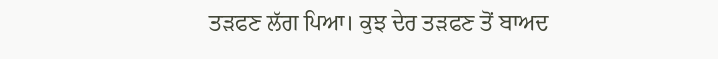ਤੜਫਣ ਲੱਗ ਪਿਆ। ਕੁਝ ਦੇਰ ਤੜਫਣ ਤੋਂ ਬਾਅਦ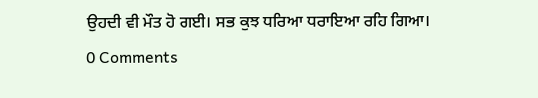ਉਹਦੀ ਵੀ ਮੌਤ ਹੋ ਗਈ। ਸਭ ਕੁਝ ਧਰਿਆ ਧਰਾਇਆ ਰਹਿ ਗਿਆ।
0 Comments